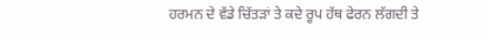ਹਰਮਨ ਦੇ ਵੱਡੇ ਚਿੱਤੜਾਂ ਤੇ ਕਦੇ ਰੂਪ ਹੱਥ ਫੇਰਨ ਲੱਗਦੀ ਤੇ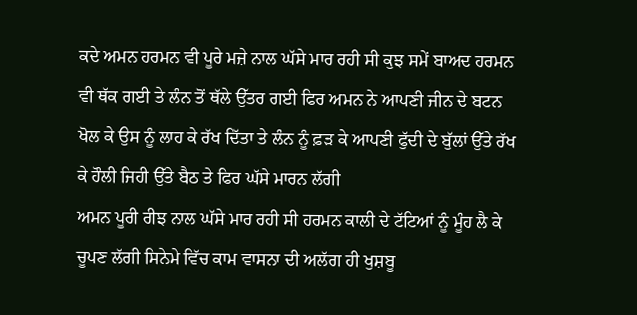ਕਦੇ ਅਮਨ ਹਰਮਨ ਵੀ ਪੂਰੇ ਮਜ਼ੇ ਨਾਲ ਘੱਸੇ ਮਾਰ ਰਹੀ ਸੀ ਕੁਝ ਸਮੇਂ ਬਾਅਦ ਹਰਮਨ ਵੀ ਥੱਕ ਗਈ ਤੇ ਲੰਨ ਤੋਂ ਥੱਲੇ ਉੱਤਰ ਗਈ ਫਿਰ ਅਮਨ ਨੇ ਆਪਣੀ ਜੀਨ ਦੇ ਬਟਨ ਖੋਲ ਕੇ ਉਸ ਨੂੰ ਲਾਹ ਕੇ ਰੱਖ ਦਿੱਤਾ ਤੇ ਲੰਨ ਨੂੰ ਫ਼ੜ ਕੇ ਆਪਣੀ ਫੁੱਦੀ ਦੇ ਬੁੱਲਾਂ ਉੱਤੇ ਰੱਖ ਕੇ ਹੌਲੀ ਜਿਹੀ ਉੱਤੇ ਬੈਠ ਤੇ ਫਿਰ ਘੱਸੇ ਮਾਰਨ ਲੱਗੀ
ਅਮਨ ਪੂਰੀ ਰੀਝ ਨਾਲ ਘੱਸੇ ਮਾਰ ਰਹੀ ਸੀ ਹਰਮਨ ਕਾਲੀ ਦੇ ਟੱਟਿਆਂ ਨੂੰ ਮੂੰਹ ਲੈ ਕੇ ਚੂਪਣ ਲੱਗੀ ਸਿਨੇਮੇ ਵਿੱਚ ਕਾਮ ਵਾਸਨਾ ਦੀ ਅਲੱਗ ਹੀ ਖੁਸ਼ਬੂ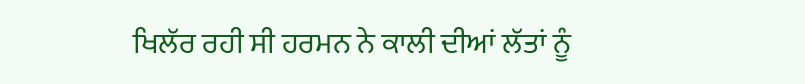ਖਿਲੱਰ ਰਹੀ ਸੀ ਹਰਮਨ ਨੇ ਕਾਲੀ ਦੀਆਂ ਲੱਤਾਂ ਨੂੰ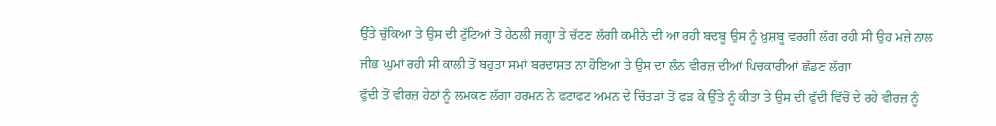ਉੱਤੇ ਚੁੱਕਿਆ ਤੇ ਉਸ ਦੀ ਟੁੱਟਿਆਂ ਤੋਂ ਹੇਠਲੀ ਜਗ੍ਹਾ ਤੇ ਚੱਟਣ ਲੱਗੀ ਕਮੀਨੇ ਦੀ ਆ ਰਹੀ ਬਦਬੂ ਉਸ ਨੂੰ ਖ਼ੁਸ਼ਬੂ ਵਰਗੀ ਲੱਗ ਰਹੀ ਸੀ ਉਹ ਮਜ਼ੇ ਨਾਲ ਜੀਭ ਘੁਮਾਂ ਰਹੀ ਸੀ ਕਾਲੀ ਤੋਂ ਬਹੁਤਾ ਸਮਾਂ ਬਰਦਾਸ਼ਤ ਨਾ ਹੋਇਆ ਤੇ ਉਸ ਦਾ ਲੰਨ ਵੀਰਜ਼ ਦੀਆਂ ਪਿਚਕਾਰੀਆਂ ਛੱਡਣ ਲੱਗਾ
ਫੁੱਦੀ ਤੋਂ ਵੀਰਜ਼ ਹੇਠਾਂ ਨੂੰ ਲਮਕਣ ਲੱਗਾ ਹਰਮਨ ਨੇ ਫਟਾਫਟ ਅਮਨ ਦੇ ਚਿੱਤੜਾਂ ਤੋਂ ਫੜ ਕੇ ਉੱਤੇ ਨੂੰ ਕੀਤਾ ਤੇ ਉਸ ਦੀ ਫੁੱਦੀ ਵਿੱਚੋਂ ਦੇ ਰਹੇ ਵੀਰਜ਼ ਨੂੰ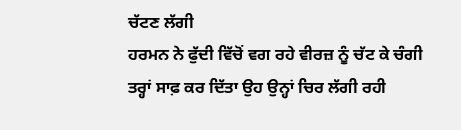ਚੱਟਣ ਲੱਗੀ
ਹਰਮਨ ਨੇ ਫੁੱਦੀ ਵਿੱਚੋਂ ਵਗ ਰਹੇ ਵੀਰਜ਼ ਨੂੰ ਚੱਟ ਕੇ ਚੰਗੀ ਤਰ੍ਹਾਂ ਸਾਫ਼ ਕਰ ਦਿੱਤਾ ਉਹ ਉਨ੍ਹਾਂ ਚਿਰ ਲੱਗੀ ਰਹੀ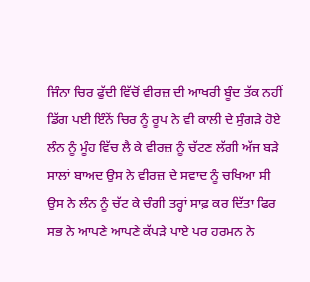ਜਿੰਨਾ ਚਿਰ ਫੁੱਦੀ ਵਿੱਚੋਂ ਵੀਰਜ਼ ਦੀ ਆਖਰੀ ਬੂੰਦ ਤੱਕ ਨਹੀਂ ਡਿੱਗ ਪਈ ਇੰਨੇਂ ਚਿਰ ਨੂੰ ਰੂਪ ਨੇ ਵੀ ਕਾਲੀ ਦੇ ਸੁੰਗੜੇ ਹੋਏ ਲੰਨ ਨੂੰ ਮੂੰਹ ਵਿੱਚ ਲੈ ਕੇ ਵੀਰਜ਼ ਨੂੰ ਚੱਟਣ ਲੱਗੀ ਅੱਜ ਬੜੇ ਸਾਲਾਂ ਬਾਅਦ ਉਸ ਨੇ ਵੀਰਜ਼ ਦੇ ਸਵਾਦ ਨੂੰ ਚਖਿਆ ਸੀ ਉਸ ਨੇ ਲੰਨ ਨੂੰ ਚੱਟ ਕੇ ਚੰਗੀ ਤਰ੍ਹਾਂ ਸਾਫ਼ ਕਰ ਦਿੱਤਾ ਫਿਰ ਸਭ ਨੇ ਆਪਣੇ ਆਪਣੇ ਕੱਪੜੇ ਪਾਏ ਪਰ ਹਰਮਨ ਨੇ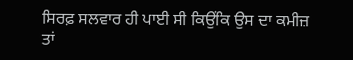ਸਿਰਫ਼ ਸਲਵਾਰ ਹੀ ਪਾਈ ਸੀ ਕਿਉਂਕਿ ਉਸ ਦਾ ਕਮੀਜ਼ ਤਾਂ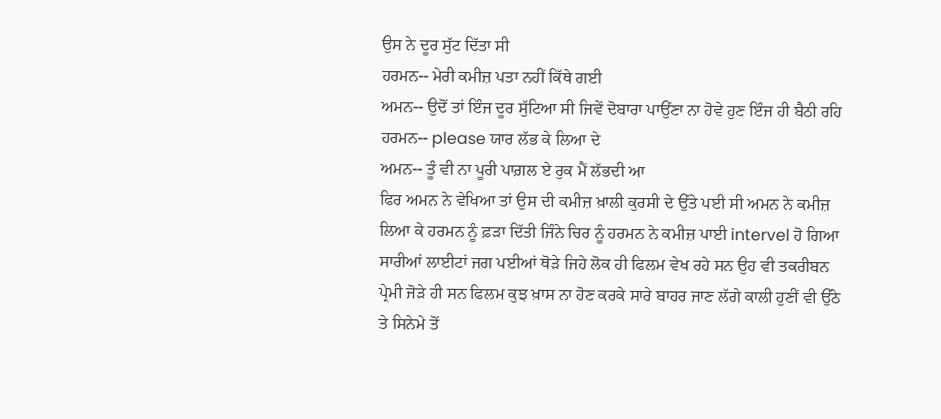ਉਸ ਨੇ ਦੂਰ ਸੁੱਟ ਦਿੱਤਾ ਸੀ
ਹਰਮਨ-- ਮੇਰੀ ਕਮੀਜ਼ ਪਤਾ ਨਹੀਂ ਕਿੱਥੇ ਗਈ
ਅਮਨ-- ਉਦੋਂ ਤਾਂ ਇੰਜ ਦੂਰ ਸੁੱਟਿਆ ਸੀ ਜਿਵੇਂ ਦੋਬਾਰਾ ਪਾਉਂਣਾ ਨਾ ਹੋਵੇ ਹੁਣ ਇੰਜ ਹੀ ਬੈਠੀ ਰਹਿ
ਹਰਮਨ-- please ਯਾਰ ਲੱਭ ਕੇ ਲਿਆ ਦੇ
ਅਮਨ-- ਤੂੰ ਵੀ ਨਾ ਪੂਰੀ ਪਾਗ਼ਲ ਏ ਰੁਕ ਮੈਂ ਲੱਭਦੀ ਆ
ਫਿਰ ਅਮਨ ਨੇ ਵੇਖਿਆ ਤਾਂ ਉਸ ਦੀ ਕਮੀਜ਼ ਖ਼ਾਲੀ ਕੁਰਸੀ ਦੇ ਉੱਤੇ ਪਈ ਸੀ ਅਮਨ ਨੇ ਕਮੀਜ਼ ਲਿਆ ਕੇ ਹਰਮਨ ਨੂੰ ਫ਼ੜਾ ਦਿੱਤੀ ਜਿੰਨੇ ਚਿਰ ਨੂੰ ਹਰਮਨ ਨੇ ਕਮੀਜ਼ ਪਾਈ intervel ਹੋ ਗਿਆ ਸਾਰੀਆਂ ਲਾਈਟਾਂ ਜਗ ਪਈਆਂ ਥੋੜੇ ਜਿਹੇ ਲੋਕ ਹੀ ਫਿਲਮ ਵੇਖ ਰਹੇ ਸਨ ਉਹ ਵੀ ਤਕਰੀਬਨ ਪ੍ਰੇਮੀ ਜੋੜੇ ਹੀ ਸਨ ਫਿਲਮ ਕੁਝ ਖ਼ਾਸ ਨਾ ਹੋਣ ਕਰਕੇ ਸਾਰੇ ਬਾਹਰ ਜਾਣ ਲੱਗੇ ਕਾਲੀ ਹੁਣੀਂ ਵੀ ਉੱਠੇ ਤੇ ਸਿਨੇਮੇ ਤੋਂ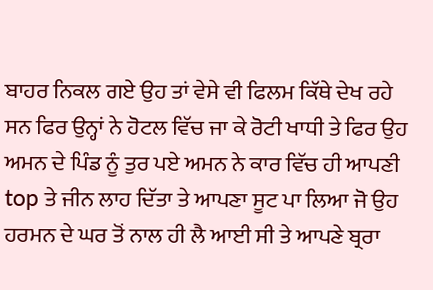ਬਾਹਰ ਨਿਕਲ ਗਏ ਉਹ ਤਾਂ ਵੇਸੇ ਵੀ ਫਿਲਮ ਕਿੱਥੇ ਦੇਖ ਰਹੇ ਸਨ ਫਿਰ ਉਨ੍ਹਾਂ ਨੇ ਹੋਟਲ ਵਿੱਚ ਜਾ ਕੇ ਰੋਟੀ ਖਾਧੀ ਤੇ ਫਿਰ ਉਹ ਅਮਨ ਦੇ ਪਿੰਡ ਨੂੰ ਤੁਰ ਪਏ ਅਮਨ ਨੇ ਕਾਰ ਵਿੱਚ ਹੀ ਆਪਣੀ top ਤੇ ਜੀਨ ਲਾਹ ਦਿੱਤਾ ਤੇ ਆਪਣਾ ਸੂਟ ਪਾ ਲਿਆ ਜੋ ਉਹ ਹਰਮਨ ਦੇ ਘਰ ਤੋਂ ਨਾਲ ਹੀ ਲੈ ਆਈ ਸੀ ਤੇ ਆਪਣੇ ਬ੍ਰਰਾ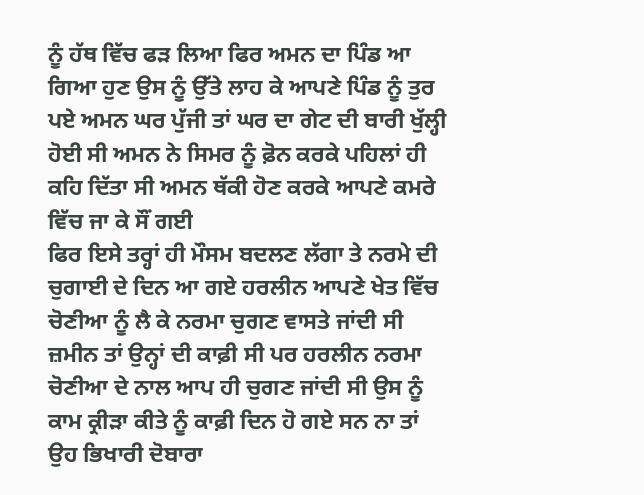ਨੂੰ ਹੱਥ ਵਿੱਚ ਫੜ ਲਿਆ ਫਿਰ ਅਮਨ ਦਾ ਪਿੰਡ ਆ ਗਿਆ ਹੁਣ ਉਸ ਨੂੰ ਉੱਤੇ ਲਾਹ ਕੇ ਆਪਣੇ ਪਿੰਡ ਨੂੰ ਤੁਰ ਪਏ ਅਮਨ ਘਰ ਪੁੱਜੀ ਤਾਂ ਘਰ ਦਾ ਗੇਟ ਦੀ ਬਾਰੀ ਖੁੱਲ੍ਹੀ ਹੋਈ ਸੀ ਅਮਨ ਨੇ ਸਿਮਰ ਨੂੰ ਫ਼ੋਨ ਕਰਕੇ ਪਹਿਲਾਂ ਹੀ ਕਹਿ ਦਿੱਤਾ ਸੀ ਅਮਨ ਥੱਕੀ ਹੋਣ ਕਰਕੇ ਆਪਣੇ ਕਮਰੇ ਵਿੱਚ ਜਾ ਕੇ ਸੌਂ ਗਈ
ਫਿਰ ਇਸੇ ਤਰ੍ਹਾਂ ਹੀ ਮੌਸਮ ਬਦਲਣ ਲੱਗਾ ਤੇ ਨਰਮੇ ਦੀ ਚੁਗਾਈ ਦੇ ਦਿਨ ਆ ਗਏ ਹਰਲੀਨ ਆਪਣੇ ਖੇਤ ਵਿੱਚ ਚੋਣੀਆ ਨੂੰ ਲੈ ਕੇ ਨਰਮਾ ਚੁਗਣ ਵਾਸਤੇ ਜਾਂਦੀ ਸੀ ਜ਼ਮੀਨ ਤਾਂ ਉਨ੍ਹਾਂ ਦੀ ਕਾਫ਼ੀ ਸੀ ਪਰ ਹਰਲੀਨ ਨਰਮਾ ਚੋਣੀਆ ਦੇ ਨਾਲ ਆਪ ਹੀ ਚੁਗਣ ਜਾਂਦੀ ਸੀ ਉਸ ਨੂੰ ਕਾਮ ਕ੍ਰੀੜਾ ਕੀਤੇ ਨੂੰ ਕਾਫ਼ੀ ਦਿਨ ਹੋ ਗਏ ਸਨ ਨਾ ਤਾਂ ਉਹ ਭਿਖਾਰੀ ਦੋਬਾਰਾ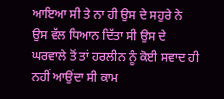ਆਇਆ ਸੀ ਤੇ ਨਾ ਹੀ ਉਸ ਦੇ ਸਹੁਰੇ ਨੇ ਉਸ ਵੱਲ ਧਿਆਨ ਦਿੱਤਾ ਸੀ ਉਸ ਦੇ ਘਰਵਾਲੇ ਤੋਂ ਤਾਂ ਹਰਲੀਨ ਨੂੰ ਕੋਈ ਸਵਾਦ ਹੀ ਨਹੀਂ ਆਉਂਦਾ ਸੀ ਕਾਮ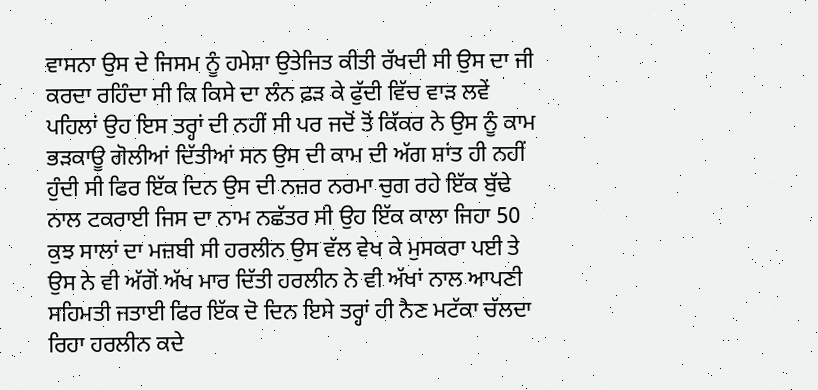ਵਾਸਨਾ ਉਸ ਦੇ ਜਿਸਮ ਨੂੰ ਹਮੇਸ਼ਾ ਉਤੇਜਿਤ ਕੀਤੀ ਰੱਖਦੀ ਸੀ ਉਸ ਦਾ ਜੀ ਕਰਦਾ ਰਹਿੰਦਾ ਸੀ ਕਿ ਕਿਸੇ ਦਾ ਲੰਨ ਫ਼ੜ ਕੇ ਫੁੱਦੀ ਵਿੱਚ ਵਾੜ ਲਵੇਂ ਪਹਿਲਾਂ ਉਹ ਇਸ ਤਰ੍ਹਾਂ ਦੀ ਨਹੀਂ ਸੀ ਪਰ ਜਦੋਂ ਤੋਂ ਕਿੱਕਰ ਨੇ ਉਸ ਨੂੰ ਕਾਮ ਭੜਕਾਊ ਗੋਲੀਆਂ ਦਿੱਤੀਆਂ ਸਨ ਉਸ ਦੀ ਕਾਮ ਦੀ ਅੱਗ ਸ਼ਾਂਤ ਹੀ ਨਹੀਂ ਹੁੰਦੀ ਸੀ ਫਿਰ ਇੱਕ ਦਿਨ ਉਸ ਦੀ ਨਜ਼ਰ ਨਰਮਾ ਚੁਗ ਰਹੇ ਇੱਕ ਬੁੱਢੇ ਨਾਲ ਟਕਰਾਈ ਜਿਸ ਦਾ ਨਾਮ ਨਛੱਤਰ ਸੀ ਉਹ ਇੱਕ ਕਾਲਾ ਜਿਹਾ 50 ਕੁਝ ਸਾਲਾਂ ਦਾ ਮਜ਼ਬੀ ਸੀ ਹਰਲੀਨ ਉਸ ਵੱਲ ਵੇਖ ਕੇ ਮੁਸਕਰਾ ਪਈ ਤੇ ਉਸ ਨੇ ਵੀ ਅੱਗੋਂ ਅੱਖ ਮਾਰ ਦਿੱਤੀ ਹਰਲੀਨ ਨੇ ਵੀ ਅੱਖਾਂ ਨਾਲ ਆਪਣੀ ਸਹਿਮਤੀ ਜਤਾਈ ਫਿਰ ਇੱਕ ਦੋ ਦਿਨ ਇਸੇ ਤਰ੍ਹਾਂ ਹੀ ਨੈਣ ਮਟੱਕਾ ਚੱਲਦਾ ਰਿਹਾ ਹਰਲੀਨ ਕਦੇ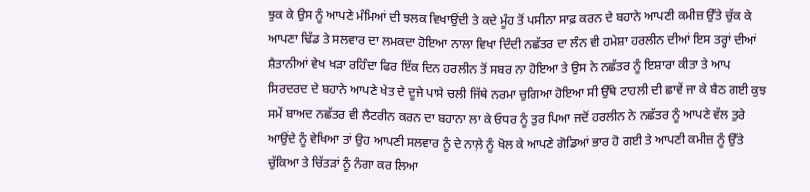ਝੁਕ ਕੇ ਉਸ ਨੂੰ ਆਪਣੇ ਮੰਮਿਆਂ ਦੀ ਝਲਕ ਵਿਖਾਉਂਦੀ ਤੇ ਕਦੇ ਮੂੰਹ ਤੋਂ ਪਸੀਨਾ ਸਾਫ਼ ਕਰਨ ਦੇ ਬਹਾਨੇ ਆਪਣੀ ਕਮੀਜ਼ ਉੱਤੇ ਚੁੱਕ ਕੇ ਆਪਣਾ ਢਿੱਡ ਤੇ ਸਲਵਾਰ ਦਾ ਲਮਕਦਾ ਹੋਇਆ ਨਾਲਾ ਵਿਖਾ ਦਿੰਦੀ ਨਛੱਤਰ ਦਾ ਲੰਨ ਵੀ ਹਮੇਸ਼ਾ ਹਰਲੀਨ ਦੀਆਂ ਇਸ ਤਰ੍ਹਾਂ ਦੀਆਂ ਸ਼ੈਤਾਨੀਆਂ ਵੇਖ ਖੜਾ ਰਹਿੰਦਾ ਫਿਰ ਇੱਕ ਦਿਨ ਹਰਲੀਨ ਤੋਂ ਸਬਰ ਨਾ ਹੋਇਆ ਤੇ ਉਸ ਨੇ ਨਛੱਤਰ ਨੂੰ ਇਸ਼ਾਰਾ ਕੀਤਾ ਤੇ ਆਪ ਸਿਰਦਰਦ ਦੇ ਬਹਾਨੇ ਆਪਣੇ ਖੇਤ ਦੇ ਦੂਜੇ ਪਾਸੇ ਚਲੀ ਜਿੱਥੇ ਨਰਮਾ ਚੁਗਿਆ ਹੋਇਆ ਸੀ ਉੱਥੇ ਟਾਹਲੀ ਦੀ ਛਾਵੇਂ ਜਾ ਕੇ ਬੈਠ ਗਈ ਕੁਝ ਸਮੇਂ ਬਾਅਦ ਨਛੱਤਰ ਵੀ ਲੈਟਰੀਨ ਕਰਨ ਦਾ ਬਹਾਨਾ ਲਾ ਕੇ ਓਧਰ ਨੂੰ ਤੁਰ ਪਿਆ ਜਦੋਂ ਹਰਲੀਨ ਨੇ ਨਛੱਤਰ ਨੂੰ ਆਪਣੇ ਵੱਲ ਤੁਰੇ ਆਉਂਦੇ ਨੂੰ ਵੇਖਿਆ ਤਾਂ ਉਹ ਆਪਣੀ ਸਲਵਾਰ ਨੂੰ ਦੇ ਨਾਲ਼ੇ ਨੂੰ ਖੋਲ ਕੇ ਆਪਣੇ ਗੋਡਿਆਂ ਭਾਰ ਹੋ ਗਈ ਤੇ ਆਪਣੀ ਕਮੀਜ਼ ਨੂੰ ਉੱਤੇ ਚੁੱਕਿਆ ਤੇ ਚਿੱਤੜਾਂ ਨੂੰ ਨੰਗਾ ਕਰ ਲਿਆ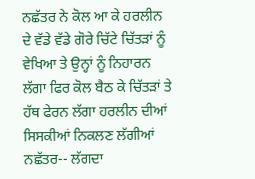ਨਛੱਤਰ ਨੇ ਕੋਲ ਆ ਕੇ ਹਰਲੀਨ ਦੇ ਵੱਡੇ ਵੱਡੇ ਗੋਰੇ ਚਿੱਟੇ ਚਿੱਤੜਾਂ ਨੂੰ ਵੇਖਿਆ ਤੇ ਉਨ੍ਹਾਂ ਨੂੰ ਨਿਹਾਰਨ ਲੱਗਾ ਫਿਰ ਕੋਲ ਬੈਠ ਕੇ ਚਿੱਤੜਾਂ ਤੇ ਹੱਥ ਫੇਰਨ ਲੱਗਾ ਹਰਲੀਨ ਦੀਆਂ ਸਿਸਕੀਆਂ ਨਿਕਲਣ ਲੱਗੀਆਂ
ਨਛੱਤਰ-- ਲੱਗਦਾ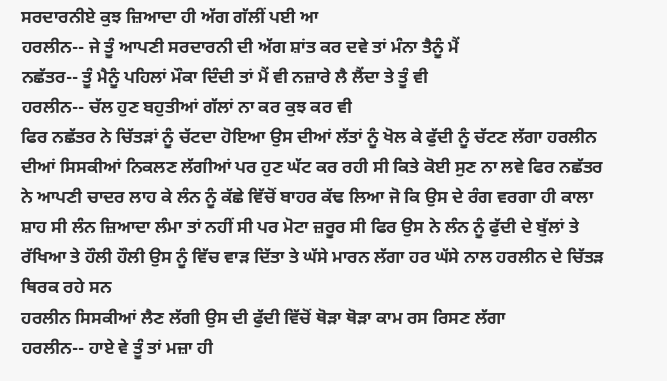ਸਰਦਾਰਨੀਏ ਕੁਝ ਜ਼ਿਆਦਾ ਹੀ ਅੱਗ ਗੱਲੀਂ ਪਈ ਆ
ਹਰਲੀਨ-- ਜੇ ਤੂੰ ਆਪਣੀ ਸਰਦਾਰਨੀ ਦੀ ਅੱਗ ਸ਼ਾਂਤ ਕਰ ਦਵੇ ਤਾਂ ਮੰਨਾ ਤੈਨੂੰ ਮੈਂ
ਨਛੱਤਰ-- ਤੂੰ ਮੈਨੂੰ ਪਹਿਲਾਂ ਮੌਕਾ ਦਿੰਦੀ ਤਾਂ ਮੈਂ ਵੀ ਨਜ਼ਾਰੇ ਲੈ ਲੈਂਦਾ ਤੇ ਤੂੰ ਵੀ
ਹਰਲੀਨ-- ਚੱਲ ਹੁਣ ਬਹੁਤੀਆਂ ਗੱਲਾਂ ਨਾ ਕਰ ਕੁਝ ਕਰ ਵੀ
ਫਿਰ ਨਛੱਤਰ ਨੇ ਚਿੱਤੜਾਂ ਨੂੰ ਚੱਟਦਾ ਹੋਇਆ ਉਸ ਦੀਆਂ ਲੱਤਾਂ ਨੂੰ ਖੋਲ ਕੇ ਫੁੱਦੀ ਨੂੰ ਚੱਟਣ ਲੱਗਾ ਹਰਲੀਨ ਦੀਆਂ ਸਿਸਕੀਆਂ ਨਿਕਲਣ ਲੱਗੀਆਂ ਪਰ ਹੁਣ ਘੱਟ ਕਰ ਰਹੀ ਸੀ ਕਿਤੇ ਕੋਈ ਸੁਣ ਨਾ ਲਵੇ ਫਿਰ ਨਛੱਤਰ ਨੇ ਆਪਣੀ ਚਾਦਰ ਲਾਹ ਕੇ ਲੰਨ ਨੂੰ ਕੱਛੇ ਵਿੱਚੋਂ ਬਾਹਰ ਕੱਢ ਲਿਆ ਜੋ ਕਿ ਉਸ ਦੇ ਰੰਗ ਵਰਗਾ ਹੀ ਕਾਲਾ ਸ਼ਾਹ ਸੀ ਲੰਨ ਜ਼ਿਆਦਾ ਲੰਮਾ ਤਾਂ ਨਹੀਂ ਸੀ ਪਰ ਮੋਟਾ ਜ਼ਰੂਰ ਸੀ ਫਿਰ ਉਸ ਨੇ ਲੰਨ ਨੂੰ ਫੁੱਦੀ ਦੇ ਬੁੱਲਾਂ ਤੇ ਰੱਖਿਆ ਤੇ ਹੌਲੀ ਹੌਲੀ ਉਸ ਨੂੰ ਵਿੱਚ ਵਾੜ ਦਿੱਤਾ ਤੇ ਘੱਸੇ ਮਾਰਨ ਲੱਗਾ ਹਰ ਘੱਸੇ ਨਾਲ ਹਰਲੀਨ ਦੇ ਚਿੱਤੜ ਥਿਰਕ ਰਹੇ ਸਨ
ਹਰਲੀਨ ਸਿਸਕੀਆਂ ਲੈਣ ਲੱਗੀ ਉਸ ਦੀ ਫੁੱਦੀ ਵਿੱਚੋਂ ਥੋੜਾ ਥੋੜਾ ਕਾਮ ਰਸ ਰਿਸਣ ਲੱਗਾ
ਹਰਲੀਨ-- ਹਾਏ ਵੇ ਤੂੰ ਤਾਂ ਮਜ਼ਾ ਹੀ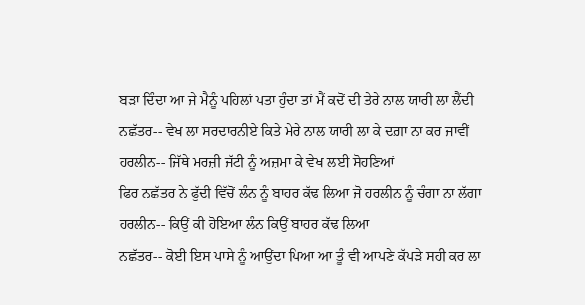ਬੜਾ ਦਿੰਦਾ ਆ ਜੇ ਮੈਨੂੰ ਪਹਿਲਾਂ ਪਤਾ ਹੁੰਦਾ ਤਾਂ ਮੈਂ ਕਦੋਂ ਦੀ ਤੇਰੇ ਨਾਲ ਯਾਰੀ ਲਾ ਲੈਂਦੀ
ਨਛੱਤਰ-- ਵੇਖ ਲਾ ਸਰਦਾਰਨੀਏ ਕਿਤੇ ਮੇਰੇ ਨਾਲ ਯਾਰੀ ਲਾ ਕੇ ਦਗ਼ਾ ਨਾ ਕਰ ਜਾਵੀਂ
ਹਰਲੀਨ-- ਜਿੱਥੇ ਮਰਜ਼ੀ ਜੱਟੀ ਨੂੰ ਅਜ਼ਮਾ ਕੇ ਵੇਖ ਲਈ ਸੋਹਣਿਆਂ
ਫਿਰ ਨਛੱਤਰ ਨੇ ਫੁੱਦੀ ਵਿੱਚੋਂ ਲੰਨ ਨੂੰ ਬਾਹਰ ਕੱਢ ਲਿਆ ਜੋ ਹਰਲੀਨ ਨੂੰ ਚੰਗਾ ਨਾ ਲੱਗਾ
ਹਰਲੀਨ-- ਕਿਉਂ ਕੀ ਹੋਇਆ ਲੰਨ ਕਿਉਂ ਬਾਹਰ ਕੱਢ ਲਿਆ
ਨਛੱਤਰ-- ਕੋਈ ਇਸ ਪਾਸੇ ਨੂੰ ਆਉਂਦਾ ਪਿਆ ਆ ਤੂੰ ਵੀ ਆਪਣੇ ਕੱਪੜੇ ਸਹੀ ਕਰ ਲਾ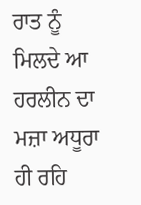ਰਾਤ ਨੂੰ ਮਿਲਦੇ ਆ
ਹਰਲੀਨ ਦਾ ਮਜ਼ਾ ਅਧੂਰਾ ਹੀ ਰਹਿ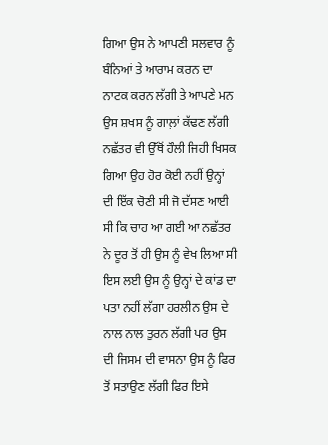ਗਿਆ ਉਸ ਨੇ ਆਪਣੀ ਸਲਵਾਰ ਨੂੰ ਬੰਨਿਆਂ ਤੇ ਆਰਾਮ ਕਰਨ ਦਾ ਨਾਟਕ ਕਰਨ ਲੱਗੀ ਤੇ ਆਪਣੇ ਮਨ ਉਸ ਸ਼ਖਸ ਨੂੰ ਗਾਲ਼ਾਂ ਕੱਢਣ ਲੱਗੀ ਨਛੱਤਰ ਵੀ ਉੱਥੋਂ ਹੌਲੀ ਜਿਹੀ ਖਿਸਕ ਗਿਆ ਉਹ ਹੋਰ ਕੋਈ ਨਹੀਂ ਉਨ੍ਹਾਂ ਦੀ ਇੱਕ ਚੋਣੀ ਸੀ ਜੋ ਦੱਸਣ ਆਈ ਸੀ ਕਿ ਚਾਹ ਆ ਗਈ ਆ ਨਛੱਤਰ ਨੇ ਦੂਰ ਤੋਂ ਹੀ ਉਸ ਨੂੰ ਵੇਖ ਲਿਆ ਸੀ ਇਸ ਲਈ ਉਸ ਨੂੰ ਉਨ੍ਹਾਂ ਦੇ ਕਾਂਡ ਦਾ ਪਤਾ ਨਹੀਂ ਲੱਗਾ ਹਰਲੀਨ ਉਸ ਦੇ ਨਾਲ ਨਾਲ ਤੁਰਨ ਲੱਗੀ ਪਰ ਉਸ ਦੀ ਜਿਸਮ ਦੀ ਵਾਸਨਾ ਉਸ ਨੂੰ ਫਿਰ ਤੋਂ ਸਤਾਉਣ ਲੱਗੀ ਫਿਰ ਇਸੇ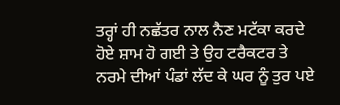ਤਰ੍ਹਾਂ ਹੀ ਨਛੱਤਰ ਨਾਲ ਨੈਣ ਮਟੱਕਾ ਕਰਦੇ ਹੋਏ ਸ਼ਾਮ ਹੋ ਗਈ ਤੇ ਉਹ ਟਰੈਕਟਰ ਤੇ ਨਰਮੇ ਦੀਆਂ ਪੰਡਾਂ ਲੱਦ ਕੇ ਘਰ ਨੂੰ ਤੁਰ ਪਏ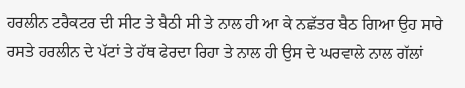ਹਰਲੀਨ ਟਰੈਕਟਰ ਦੀ ਸੀਟ ਤੇ ਬੈਠੀ ਸੀ ਤੇ ਨਾਲ ਹੀ ਆ ਕੇ ਨਛੱਤਰ ਬੈਠ ਗਿਆ ਉਹ ਸਾਰੇ ਰਸਤੇ ਹਰਲੀਨ ਦੇ ਪੱਟਾਂ ਤੇ ਹੱਥ ਫੇਰਦਾ ਰਿਹਾ ਤੇ ਨਾਲ ਹੀ ਉਸ ਦੇ ਘਰਵਾਲੇ ਨਾਲ ਗੱਲਾਂ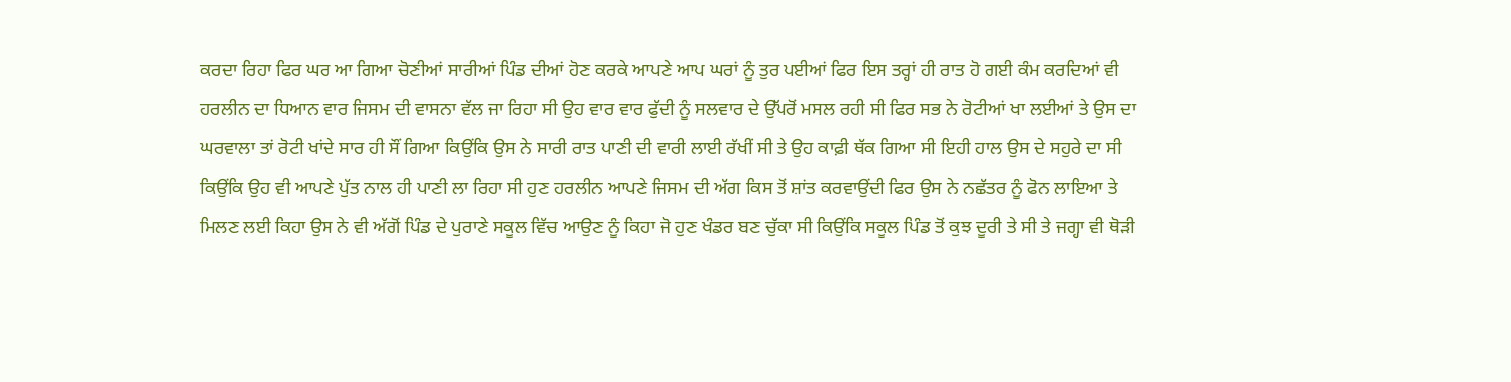ਕਰਦਾ ਰਿਹਾ ਫਿਰ ਘਰ ਆ ਗਿਆ ਚੋਣੀਆਂ ਸਾਰੀਆਂ ਪਿੰਡ ਦੀਆਂ ਹੋਣ ਕਰਕੇ ਆਪਣੇ ਆਪ ਘਰਾਂ ਨੂੰ ਤੁਰ ਪਈਆਂ ਫਿਰ ਇਸ ਤਰ੍ਹਾਂ ਹੀ ਰਾਤ ਹੋ ਗਈ ਕੰਮ ਕਰਦਿਆਂ ਵੀ ਹਰਲੀਨ ਦਾ ਧਿਆਨ ਵਾਰ ਜਿਸਮ ਦੀ ਵਾਸਨਾ ਵੱਲ ਜਾ ਰਿਹਾ ਸੀ ਉਹ ਵਾਰ ਵਾਰ ਫੁੱਦੀ ਨੂੰ ਸਲਵਾਰ ਦੇ ਉੱਪਰੋਂ ਮਸਲ ਰਹੀ ਸੀ ਫਿਰ ਸਭ ਨੇ ਰੋਟੀਆਂ ਖਾ ਲਈਆਂ ਤੇ ਉਸ ਦਾ ਘਰਵਾਲਾ ਤਾਂ ਰੋਟੀ ਖਾਂਦੇ ਸਾਰ ਹੀ ਸੌਂ ਗਿਆ ਕਿਉਂਕਿ ਉਸ ਨੇ ਸਾਰੀ ਰਾਤ ਪਾਣੀ ਦੀ ਵਾਰੀ ਲਾਈ ਰੱਖੀਂ ਸੀ ਤੇ ਉਹ ਕਾਫ਼ੀ ਥੱਕ ਗਿਆ ਸੀ ਇਹੀ ਹਾਲ ਉਸ ਦੇ ਸਹੁਰੇ ਦਾ ਸੀ ਕਿਉਂਕਿ ਉਹ ਵੀ ਆਪਣੇ ਪੁੱਤ ਨਾਲ ਹੀ ਪਾਣੀ ਲਾ ਰਿਹਾ ਸੀ ਹੁਣ ਹਰਲੀਨ ਆਪਣੇ ਜਿਸਮ ਦੀ ਅੱਗ ਕਿਸ ਤੋਂ ਸ਼ਾਂਤ ਕਰਵਾਉਂਦੀ ਫਿਰ ਉਸ ਨੇ ਨਛੱਤਰ ਨੂੰ ਫੋਨ ਲਾਇਆ ਤੇ ਮਿਲਣ ਲਈ ਕਿਹਾ ਉਸ ਨੇ ਵੀ ਅੱਗੋਂ ਪਿੰਡ ਦੇ ਪੁਰਾਣੇ ਸਕੂਲ ਵਿੱਚ ਆਉਣ ਨੂੰ ਕਿਹਾ ਜੋ ਹੁਣ ਖੰਡਰ ਬਣ ਚੁੱਕਾ ਸੀ ਕਿਉਂਕਿ ਸਕੂਲ ਪਿੰਡ ਤੋਂ ਕੁਝ ਦੂਰੀ ਤੇ ਸੀ ਤੇ ਜਗ੍ਹਾ ਵੀ ਥੋੜੀ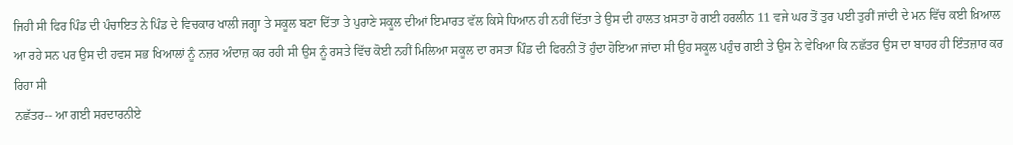ਜਿਹੀ ਸੀ ਫਿਰ ਪਿੰਡ ਦੀ ਪੰਚਾਇਤ ਨੇ ਪਿੰਡ ਦੇ ਵਿਚਕਾਰ ਖਾਲੀ ਜਗ੍ਹਾ ਤੇ ਸਕੂਲ ਬਣਾ ਦਿੱਤਾ ਤੇ ਪੁਰਾਣੇ ਸਕੂਲ ਦੀਆਂ ਇਮਾਰਤ ਵੱਲ ਕਿਸੇ ਧਿਆਨ ਹੀ ਨਹੀਂ ਦਿੱਤਾ ਤੇ ਉਸ ਦੀ ਹਾਲਤ ਖ਼ਸਤਾ ਹੋ ਗਈ ਹਰਲੀਨ 11 ਵਜੇ ਘਰ ਤੋਂ ਤੁਰ ਪਈ ਤੁਰੀਂ ਜਾਂਦੀ ਦੇ ਮਨ ਵਿੱਚ ਕਈ ਖ਼ਿਆਲ ਆ ਰਹੇ ਸਨ ਪਰ ਉਸ ਦੀ ਹਵਸ ਸਭ ਖਿਆਲਾਂ ਨੂੰ ਨਜ਼ਰ ਅੰਦਾਜ਼ ਕਰ ਰਹੀ ਸੀ ਉਸ ਨੂੰ ਰਸਤੇ ਵਿੱਚ ਕੋਈ ਨਹੀਂ ਮਿਲਿਆ ਸਕੂਲ ਦਾ ਰਸਤਾ ਪਿੰਡ ਦੀ ਫਿਰਨੀ ਤੋਂ ਹੁੰਦਾ ਹੋਇਆ ਜਾਂਦਾ ਸੀ ਉਹ ਸਕੂਲ ਪਹੁੰਚ ਗਈ ਤੇ ਉਸ ਨੇ ਵੇਖਿਆ ਕਿ ਨਛੱਤਰ ਉਸ ਦਾ ਬਾਹਰ ਹੀ ਇੰਤਜ਼ਾਰ ਕਰ ਰਿਹਾ ਸੀ
ਨਛੱਤਰ-- ਆ ਗਈ ਸਰਦਾਰਨੀਏ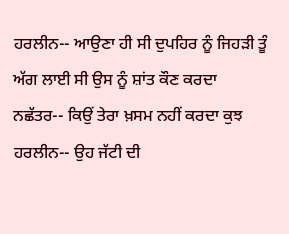ਹਰਲੀਨ-- ਆਉਣਾ ਹੀ ਸੀ ਦੁਪਹਿਰ ਨੂੰ ਜਿਹੜੀ ਤੂੰ ਅੱਗ ਲਾਈ ਸੀ ਉਸ ਨੂੰ ਸ਼ਾਂਤ ਕੌਣ ਕਰਦਾ
ਨਛੱਤਰ-- ਕਿਉਂ ਤੇਰਾ ਖ਼ਸਮ ਨਹੀਂ ਕਰਦਾ ਕੁਝ
ਹਰਲੀਨ-- ਉਹ ਜੱਟੀ ਦੀ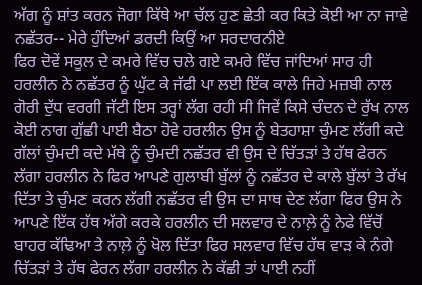ਅੱਗ ਨੂੰ ਸ਼ਾਂਤ ਕਰਨ ਜੋਗਾ ਕਿੱਥੇ ਆ ਚੱਲ ਹੁਣ ਛੇਤੀ ਕਰ ਕਿਤੇ ਕੋਈ ਆ ਨਾ ਜਾਵੇ
ਨਛੱਤਰ-- ਮੇਰੇ ਹੁੰਦਿਆਂ ਡਰਦੀ ਕਿਉਂ ਆ ਸਰਦਾਰਨੀਏ
ਫਿਰ ਦੋਵੇਂ ਸਕੂਲ ਦੇ ਕਮਰੇ ਵਿੱਚ ਚਲੇ ਗਏ ਕਮਰੇ ਵਿੱਚ ਜਾਂਦਿਆਂ ਸਾਰ ਹੀ ਹਰਲੀਨ ਨੇ ਨਛੱਤਰ ਨੂੰ ਘੁੱਟ ਕੇ ਜੱਫੀ ਪਾ ਲਈ ਇੱਕ ਕਾਲੇ ਜਿਹੇ ਮਜ਼ਬੀ ਨਾਲ ਗੋਰੀ ਦੁੱਧ ਵਰਗੀ ਜੱਟੀ ਇਸ ਤਰ੍ਹਾਂ ਲੱਗ ਰਹੀ ਸੀ ਜਿਵੇਂ ਕਿਸੇ ਚੰਦਨ ਦੇ ਰੁੱਖ ਨਾਲ ਕੋਈ ਨਾਗ ਗੁੱਛੀ ਪਾਈ ਬੈਠਾ ਹੋਵੇ ਹਰਲੀਨ ਉਸ ਨੂੰ ਬੇਤਹਾਸ਼ਾ ਚੁੰਮਣ ਲੱਗੀ ਕਦੇ ਗੱਲਾਂ ਚੁੰਮਦੀ ਕਦੇ ਮੱਥੇ ਨੂੰ ਚੁੰਮਦੀ ਨਛੱਤਰ ਵੀ ਉਸ ਦੇ ਚਿੱਤੜਾਂ ਤੇ ਹੱਥ ਫੇਰਨ ਲੱਗਾ ਹਰਲੀਨ ਨੇ ਫਿਰ ਆਪਣੇ ਗੁਲਾਬੀ ਬੁੱਲਾਂ ਨੂੰ ਨਛੱਤਰ ਦੇ ਕਾਲੇ ਬੁੱਲਾਂ ਤੇ ਰੱਖ ਦਿੱਤਾ ਤੇ ਚੁੰਮਣ ਕਰਨ ਲੱਗੀ ਨਛੱਤਰ ਵੀ ਉਸ ਦਾ ਸਾਥ ਦੇਣ ਲੱਗਾ ਫਿਰ ਉਸ ਨੇ ਆਪਣੇ ਇੱਕ ਹੱਥ ਅੱਗੇ ਕਰਕੇ ਹਰਲੀਨ ਦੀ ਸਲਵਾਰ ਦੇ ਨਾਲ਼ੇ ਨੂੰ ਨੇਫੇ ਵਿੱਚੋਂ ਬਾਹਰ ਕੱਢਿਆ ਤੇ ਨਾਲ਼ੇ ਨੂੰ ਖੋਲ ਦਿੱਤਾ ਫਿਰ ਸਲਵਾਰ ਵਿੱਚ ਹੱਥ ਵਾੜ ਕੇ ਨੰਗੇ ਚਿੱਤੜਾਂ ਤੇ ਹੱਥ ਫੇਰਨ ਲੱਗਾ ਹਰਲੀਨ ਨੇ ਕੱਛੀ ਤਾਂ ਪਾਈ ਨਹੀਂ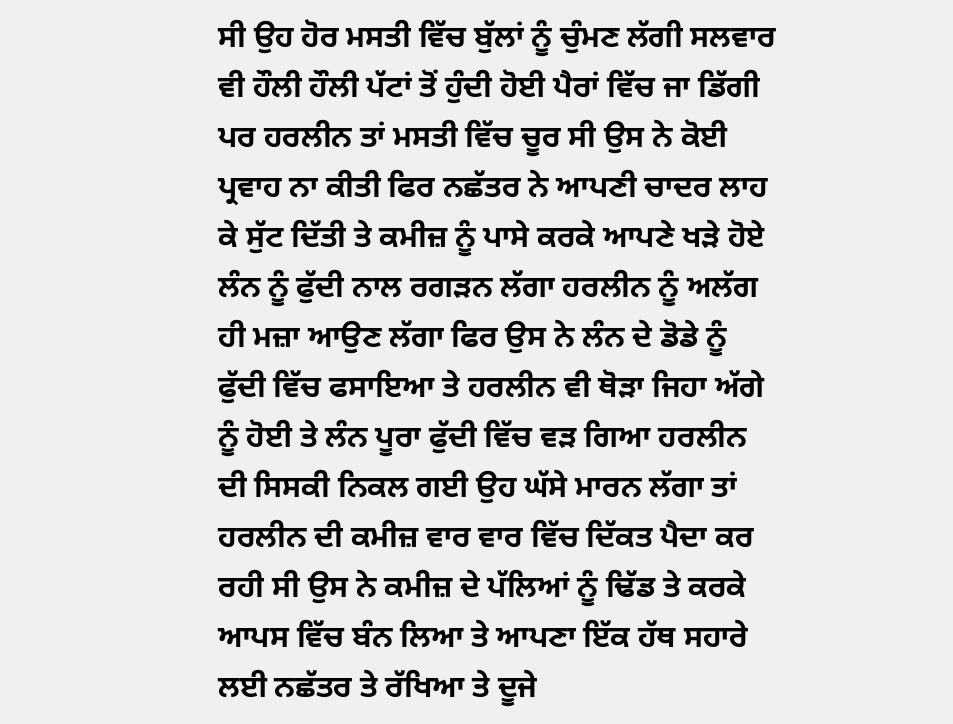ਸੀ ਉਹ ਹੋਰ ਮਸਤੀ ਵਿੱਚ ਬੁੱਲਾਂ ਨੂੰ ਚੁੰਮਣ ਲੱਗੀ ਸਲਵਾਰ ਵੀ ਹੌਲੀ ਹੌਲੀ ਪੱਟਾਂ ਤੋਂ ਹੁੰਦੀ ਹੋਈ ਪੈਰਾਂ ਵਿੱਚ ਜਾ ਡਿੱਗੀ ਪਰ ਹਰਲੀਨ ਤਾਂ ਮਸਤੀ ਵਿੱਚ ਚੂਰ ਸੀ ਉਸ ਨੇ ਕੋਈ ਪ੍ਰਵਾਹ ਨਾ ਕੀਤੀ ਫਿਰ ਨਛੱਤਰ ਨੇ ਆਪਣੀ ਚਾਦਰ ਲਾਹ ਕੇ ਸੁੱਟ ਦਿੱਤੀ ਤੇ ਕਮੀਜ਼ ਨੂੰ ਪਾਸੇ ਕਰਕੇ ਆਪਣੇ ਖੜੇ ਹੋਏ ਲੰਨ ਨੂੰ ਫੁੱਦੀ ਨਾਲ ਰਗੜਨ ਲੱਗਾ ਹਰਲੀਨ ਨੂੰ ਅਲੱਗ ਹੀ ਮਜ਼ਾ ਆਉਣ ਲੱਗਾ ਫਿਰ ਉਸ ਨੇ ਲੰਨ ਦੇ ਡੋਡੇ ਨੂੰ ਫੁੱਦੀ ਵਿੱਚ ਫਸਾਇਆ ਤੇ ਹਰਲੀਨ ਵੀ ਥੋੜਾ ਜਿਹਾ ਅੱਗੇ ਨੂੰ ਹੋਈ ਤੇ ਲੰਨ ਪੂਰਾ ਫੁੱਦੀ ਵਿੱਚ ਵੜ ਗਿਆ ਹਰਲੀਨ ਦੀ ਸਿਸਕੀ ਨਿਕਲ ਗਈ ਉਹ ਘੱਸੇ ਮਾਰਨ ਲੱਗਾ ਤਾਂ ਹਰਲੀਨ ਦੀ ਕਮੀਜ਼ ਵਾਰ ਵਾਰ ਵਿੱਚ ਦਿੱਕਤ ਪੈਦਾ ਕਰ ਰਹੀ ਸੀ ਉਸ ਨੇ ਕਮੀਜ਼ ਦੇ ਪੱਲਿਆਂ ਨੂੰ ਢਿੱਡ ਤੇ ਕਰਕੇ ਆਪਸ ਵਿੱਚ ਬੰਨ ਲਿਆ ਤੇ ਆਪਣਾ ਇੱਕ ਹੱਥ ਸਹਾਰੇ ਲਈ ਨਛੱਤਰ ਤੇ ਰੱਖਿਆ ਤੇ ਦੂਜੇ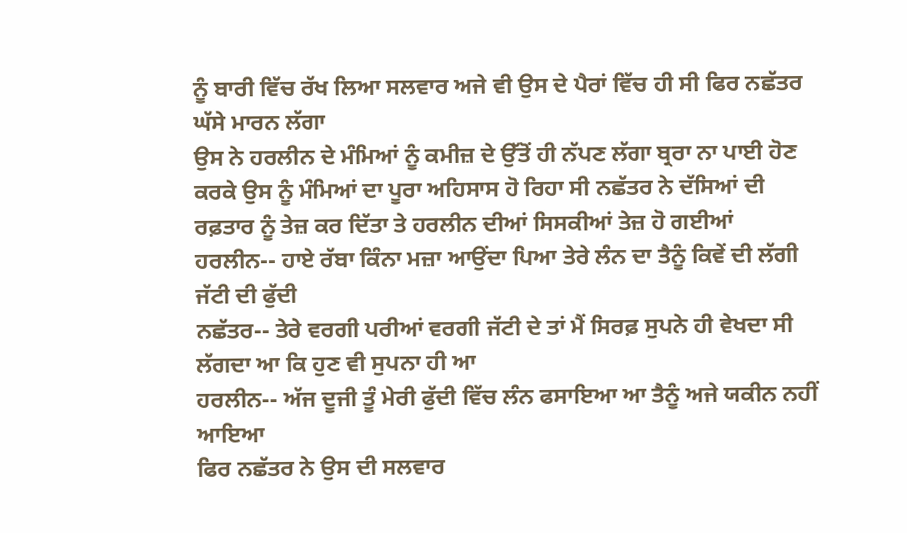ਨੂੰ ਬਾਰੀ ਵਿੱਚ ਰੱਖ ਲਿਆ ਸਲਵਾਰ ਅਜੇ ਵੀ ਉਸ ਦੇ ਪੈਰਾਂ ਵਿੱਚ ਹੀ ਸੀ ਫਿਰ ਨਛੱਤਰ ਘੱਸੇ ਮਾਰਨ ਲੱਗਾ
ਉਸ ਨੇ ਹਰਲੀਨ ਦੇ ਮੰਮਿਆਂ ਨੂੰ ਕਮੀਜ਼ ਦੇ ਉੱਤੋਂ ਹੀ ਨੱਪਣ ਲੱਗਾ ਬ੍ਰਰਾ ਨਾ ਪਾਈ ਹੋਣ ਕਰਕੇ ਉਸ ਨੂੰ ਮੰਮਿਆਂ ਦਾ ਪੂਰਾ ਅਹਿਸਾਸ ਹੋ ਰਿਹਾ ਸੀ ਨਛੱਤਰ ਨੇ ਦੱਸਿਆਂ ਦੀ ਰਫ਼ਤਾਰ ਨੂੰ ਤੇਜ਼ ਕਰ ਦਿੱਤਾ ਤੇ ਹਰਲੀਨ ਦੀਆਂ ਸਿਸਕੀਆਂ ਤੇਜ਼ ਹੋ ਗਈਆਂ
ਹਰਲੀਨ-- ਹਾਏ ਰੱਬਾ ਕਿੰਨਾ ਮਜ਼ਾ ਆਉਂਦਾ ਪਿਆ ਤੇਰੇ ਲੰਨ ਦਾ ਤੈਨੂੰ ਕਿਵੇਂ ਦੀ ਲੱਗੀ ਜੱਟੀ ਦੀ ਫੁੱਦੀ
ਨਛੱਤਰ-- ਤੇਰੇ ਵਰਗੀ ਪਰੀਆਂ ਵਰਗੀ ਜੱਟੀ ਦੇ ਤਾਂ ਮੈਂ ਸਿਰਫ਼ ਸੁਪਨੇ ਹੀ ਵੇਖਦਾ ਸੀ ਲੱਗਦਾ ਆ ਕਿ ਹੁਣ ਵੀ ਸੁਪਨਾ ਹੀ ਆ
ਹਰਲੀਨ-- ਅੱਜ ਦੂਜੀ ਤੂੰ ਮੇਰੀ ਫੁੱਦੀ ਵਿੱਚ ਲੰਨ ਫਸਾਇਆ ਆ ਤੈਨੂੰ ਅਜੇ ਯਕੀਨ ਨਹੀਂ ਆਇਆ
ਫਿਰ ਨਛੱਤਰ ਨੇ ਉਸ ਦੀ ਸਲਵਾਰ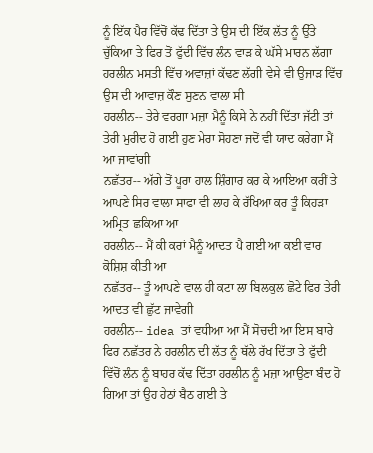ਨੂੰ ਇੱਕ ਪੈਰ ਵਿੱਚੋਂ ਕੱਢ ਦਿੱਤਾ ਤੇ ਉਸ ਦੀ ਇੱਕ ਲੱਤ ਨੂੰ ਉੱਤੇ ਚੁੱਕਿਆ ਤੇ ਫਿਰ ਤੋਂ ਫੁੱਦੀ ਵਿੱਚ ਲੰਨ ਵਾੜ ਕੇ ਘੱਸੇ ਮਾਰਨ ਲੱਗਾ
ਹਰਲੀਨ ਮਸਤੀ ਵਿੱਚ ਅਵਾਜ਼ਾਂ ਕੱਢਣ ਲੱਗੀ ਵੇਸੇ ਵੀ ਉਜਾੜ ਵਿੱਚ ਉਸ ਦੀ ਆਵਾਜ਼ ਕੌਣ ਸੁਣਨ ਵਾਲਾ ਸੀ
ਹਰਲੀਨ-- ਤੇਰੇ ਵਰਗਾ ਮਜ਼ਾ ਮੈਨੂੰ ਕਿਸੇ ਨੇ ਨਹੀਂ ਦਿੱਤਾ ਜੱਟੀ ਤਾਂ ਤੇਰੀ ਮੁਰੀਦ ਹੋ ਗਈ ਹੁਣ ਮੇਰਾ ਸੋਹਣਾ ਜਦੋਂ ਵੀ ਯਾਦ ਕਰੇਗਾ ਮੈਂ ਆ ਜਾਵਾਂਗੀ
ਨਛੱਤਰ-- ਅੱਗੇ ਤੋਂ ਪੂਰਾ ਹਾਲ ਸ਼ਿੰਗਾਰ ਕਰ ਕੇ ਆਇਆ ਕਰੀਂ ਤੇ ਆਪਣੇ ਸਿਰ ਵਾਲਾ ਸਾਫਾ ਵੀ ਲਾਹ ਕੇ ਰੱਖਿਆ ਕਰ ਤੂੰ ਕਿਹੜਾ ਅਮ੍ਰਿਤ ਛਕਿਆ ਆ
ਹਰਲੀਨ-- ਮੈਂ ਕੀ ਕਰਾਂ ਮੈਨੂੰ ਆਦਤ ਪੈ ਗਈ ਆ ਕਈ ਵਾਰ ਕੋਸ਼ਿਸ਼ ਕੀਤੀ ਆ
ਨਛੱਤਰ-- ਤੂੰ ਆਪਣੇ ਵਾਲ ਹੀ ਕਟਾ ਲਾ ਬਿਲਕੁਲ ਛੋਟੇ ਫਿਰ ਤੇਰੀ ਆਦਤ ਵੀ ਛੁੱਟ ਜਾਵੇਗੀ
ਹਰਲੀਨ-- idea ਤਾਂ ਵਧੀਆ ਆ ਮੈਂ ਸੋਚਦੀ ਆ ਇਸ ਬਾਰੇ
ਫਿਰ ਨਛੱਤਰ ਨੇ ਹਰਲੀਨ ਦੀ ਲੱਤ ਨੂੰ ਥੱਲੇ ਰੱਖ ਦਿੱਤਾ ਤੇ ਫੁੱਦੀ ਵਿੱਚੋਂ ਲੰਨ ਨੂੰ ਬਾਹਰ ਕੱਢ ਦਿੱਤਾ ਹਰਲੀਨ ਨੂੰ ਮਜ਼ਾ ਆਉਣਾ ਬੰਦ ਹੋ ਗਿਆ ਤਾਂ ਉਹ ਹੇਠਾਂ ਬੈਠ ਗਈ ਤੇ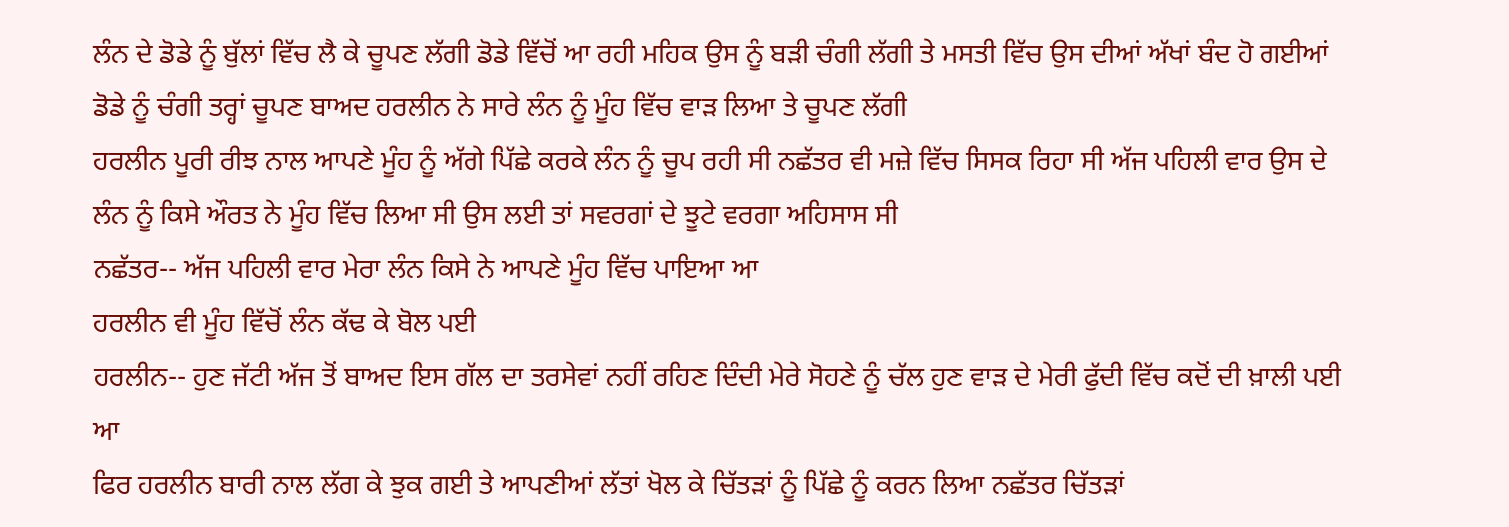ਲੰਨ ਦੇ ਡੋਡੇ ਨੂੰ ਬੁੱਲਾਂ ਵਿੱਚ ਲੈ ਕੇ ਚੂਪਣ ਲੱਗੀ ਡੋਡੇ ਵਿੱਚੋਂ ਆ ਰਹੀ ਮਹਿਕ ਉਸ ਨੂੰ ਬੜੀ ਚੰਗੀ ਲੱਗੀ ਤੇ ਮਸਤੀ ਵਿੱਚ ਉਸ ਦੀਆਂ ਅੱਖਾਂ ਬੰਦ ਹੋ ਗਈਆਂ
ਡੋਡੇ ਨੂੰ ਚੰਗੀ ਤਰ੍ਹਾਂ ਚੂਪਣ ਬਾਅਦ ਹਰਲੀਨ ਨੇ ਸਾਰੇ ਲੰਨ ਨੂੰ ਮੂੰਹ ਵਿੱਚ ਵਾੜ ਲਿਆ ਤੇ ਚੂਪਣ ਲੱਗੀ
ਹਰਲੀਨ ਪੂਰੀ ਰੀਝ ਨਾਲ ਆਪਣੇ ਮੂੰਹ ਨੂੰ ਅੱਗੇ ਪਿੱਛੇ ਕਰਕੇ ਲੰਨ ਨੂੰ ਚੂਪ ਰਹੀ ਸੀ ਨਛੱਤਰ ਵੀ ਮਜ਼ੇ ਵਿੱਚ ਸਿਸਕ ਰਿਹਾ ਸੀ ਅੱਜ ਪਹਿਲੀ ਵਾਰ ਉਸ ਦੇ ਲੰਨ ਨੂੰ ਕਿਸੇ ਔਰਤ ਨੇ ਮੂੰਹ ਵਿੱਚ ਲਿਆ ਸੀ ਉਸ ਲਈ ਤਾਂ ਸਵਰਗਾਂ ਦੇ ਝੂਟੇ ਵਰਗਾ ਅਹਿਸਾਸ ਸੀ
ਨਛੱਤਰ-- ਅੱਜ ਪਹਿਲੀ ਵਾਰ ਮੇਰਾ ਲੰਨ ਕਿਸੇ ਨੇ ਆਪਣੇ ਮੂੰਹ ਵਿੱਚ ਪਾਇਆ ਆ
ਹਰਲੀਨ ਵੀ ਮੂੰਹ ਵਿੱਚੋਂ ਲੰਨ ਕੱਢ ਕੇ ਬੋਲ ਪਈ
ਹਰਲੀਨ-- ਹੁਣ ਜੱਟੀ ਅੱਜ ਤੋਂ ਬਾਅਦ ਇਸ ਗੱਲ ਦਾ ਤਰਸੇਵਾਂ ਨਹੀਂ ਰਹਿਣ ਦਿੰਦੀ ਮੇਰੇ ਸੋਹਣੇ ਨੂੰ ਚੱਲ ਹੁਣ ਵਾੜ ਦੇ ਮੇਰੀ ਫੁੱਦੀ ਵਿੱਚ ਕਦੋਂ ਦੀ ਖ਼ਾਲੀ ਪਈ ਆ
ਫਿਰ ਹਰਲੀਨ ਬਾਰੀ ਨਾਲ ਲੱਗ ਕੇ ਝੁਕ ਗਈ ਤੇ ਆਪਣੀਆਂ ਲੱਤਾਂ ਖੋਲ ਕੇ ਚਿੱਤੜਾਂ ਨੂੰ ਪਿੱਛੇ ਨੂੰ ਕਰਨ ਲਿਆ ਨਛੱਤਰ ਚਿੱਤੜਾਂ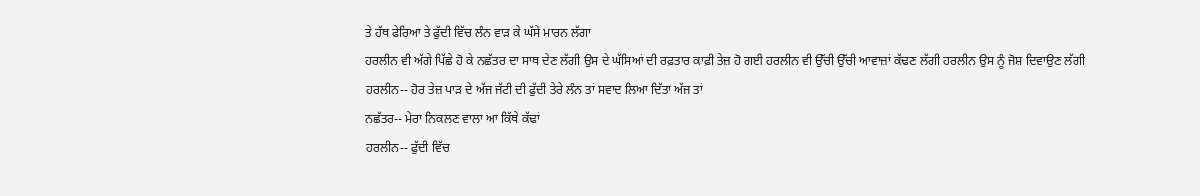ਤੇ ਹੱਥ ਫੇਰਿਆ ਤੇ ਫੁੱਦੀ ਵਿੱਚ ਲੰਨ ਵਾੜ ਕੇ ਘੱਸੇ ਮਾਰਨ ਲੱਗਾ
ਹਰਲੀਨ ਵੀ ਅੱਗੇ ਪਿੱਛੇ ਹੋ ਕੇ ਨਛੱਤਰ ਦਾ ਸਾਥ ਦੇਣ ਲੱਗੀ ਉਸ ਦੇ ਘੱਸਿਆਂ ਦੀ ਰਫ਼ਤਾਰ ਕਾਫ਼ੀ ਤੇਜ਼ ਹੋ ਗਈ ਹਰਲੀਨ ਵੀ ਉੱਚੀ ਉੱਚੀ ਆਵਾਜ਼ਾਂ ਕੱਢਣ ਲੱਗੀ ਹਰਲੀਨ ਉਸ ਨੂੰ ਜੋਸ਼ ਦਿਵਾਉਣ ਲੱਗੀ
ਹਰਲੀਨ-- ਹੋਰ ਤੇਜ਼ ਪਾੜ ਦੇ ਅੱਜ ਜੱਟੀ ਦੀ ਫੁੱਦੀ ਤੇਰੇ ਲੰਨ ਤਾਂ ਸਵਾਦ ਲਿਆ ਦਿੱਤਾ ਅੱਜ ਤਾਂ
ਨਛੱਤਰ-- ਮੇਰਾ ਨਿਕਲਣ ਵਾਲਾ ਆ ਕਿੱਥੇ ਕੱਢਾਂ
ਹਰਲੀਨ-- ਫੁੱਦੀ ਵਿੱਚ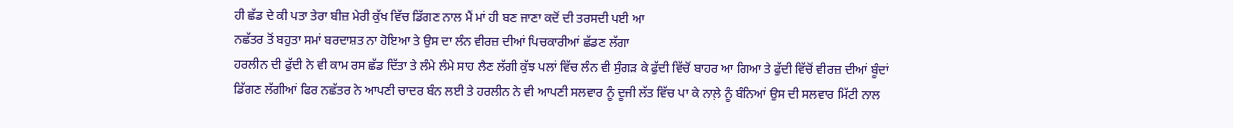ਹੀ ਛੱਡ ਦੇ ਕੀ ਪਤਾ ਤੇਰਾ ਬੀਜ਼ ਮੇਰੀ ਕੁੱਖ ਵਿੱਚ ਡਿੱਗਣ ਨਾਲ ਮੈਂ ਮਾਂ ਹੀ ਬਣ ਜਾਣਾ ਕਦੋਂ ਦੀ ਤਰਸਦੀ ਪਈ ਆ
ਨਛੱਤਰ ਤੋਂ ਬਹੁਤਾ ਸਮਾਂ ਬਰਦਾਸ਼ਤ ਨਾ ਹੋਇਆ ਤੇ ਉਸ ਦਾ ਲੰਨ ਵੀਰਜ਼ ਦੀਆਂ ਪਿਚਕਾਰੀਆਂ ਛੱਡਣ ਲੱਗਾ
ਹਰਲੀਨ ਦੀ ਫੁੱਦੀ ਨੇ ਵੀ ਕਾਮ ਰਸ ਛੱਡ ਦਿੱਤਾ ਤੇ ਲੰਮੇ ਲੰਮੇ ਸਾਹ ਲੈਣ ਲੱਗੀ ਕੁੱਝ ਪਲਾਂ ਵਿੱਚ ਲੰਨ ਵੀ ਸੁੰਗੜ ਕੇ ਫੁੱਦੀ ਵਿੱਚੋਂ ਬਾਹਰ ਆ ਗਿਆ ਤੇ ਫੁੱਦੀ ਵਿੱਚੋਂ ਵੀਰਜ਼ ਦੀਆਂ ਬੂੰਦਾਂ ਡਿੱਗਣ ਲੱਗੀਆਂ ਫਿਰ ਨਛੱਤਰ ਨੇ ਆਪਣੀ ਚਾਦਰ ਬੰਨ ਲਈ ਤੇ ਹਰਲੀਨ ਨੇ ਵੀ ਆਪਣੀ ਸਲਵਾਰ ਨੂੰ ਦੂਜੀ ਲੱਤ ਵਿੱਚ ਪਾ ਕੇ ਨਾਲ਼ੇ ਨੂੰ ਬੰਨਿਆਂ ਉਸ ਦੀ ਸਲਵਾਰ ਮਿੱਟੀ ਨਾਲ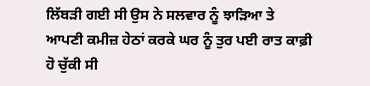ਲਿੱਬੜੀ ਗਈ ਸੀ ਉਸ ਨੇ ਸਲਵਾਰ ਨੂੰ ਝਾੜਿਆ ਤੇ ਆਪਣੀ ਕਮੀਜ਼ ਹੇਠਾਂ ਕਰਕੇ ਘਰ ਨੂੰ ਤੁਰ ਪਈ ਰਾਤ ਕਾਫ਼ੀ ਹੋ ਚੁੱਕੀ ਸੀ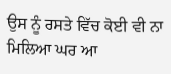ਉਸ ਨੂੰ ਰਸਤੇ ਵਿੱਚ ਕੋਈ ਵੀ ਨਾ ਮਿਲਿਆ ਘਰ ਆ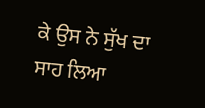ਕੇ ਉਸ ਨੇ ਸੁੱਖ ਦਾ ਸਾਹ ਲਿਆ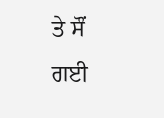ਤੇ ਸੌਂ ਗਈ